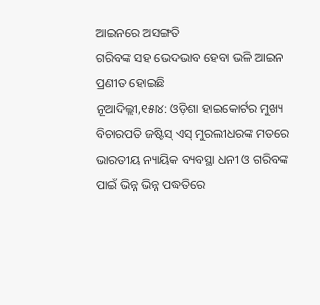ଆଇନରେ ଅସଙ୍ଗତି
ଗରିବଙ୍କ ସହ ଭେଦଭାବ ହେବା ଭଳି ଆଇନ ପ୍ରଣୀତ ହୋଇଛି
ନୂଆଦିଲ୍ଲୀ,୧୫ା୪: ଓଡ଼ିଶା ହାଇକୋର୍ଟର ମୁଖ୍ୟ ବିଚାରପତି ଜଷ୍ଟିସ୍ ଏସ୍ ମୁରଲୀଧରଙ୍କ ମତରେ ଭାରତୀୟ ନ୍ୟାୟିକ ବ୍ୟବସ୍ଥା ଧନୀ ଓ ଗରିବଙ୍କ ପାଇଁ ଭିନ୍ନ ଭିନ୍ନ ପଦ୍ଧତିରେ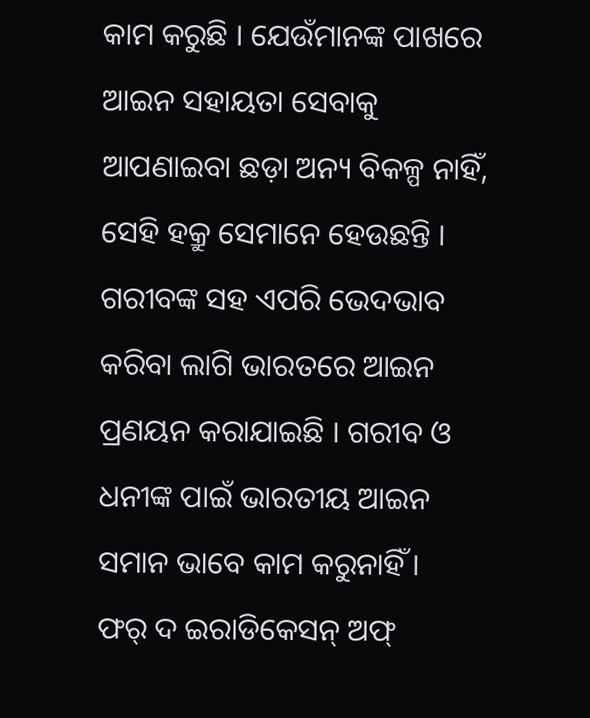କାମ କରୁଛି । ଯେଉଁମାନଙ୍କ ପାଖରେ ଆଇନ ସହାୟତା ସେବାକୁ ଆପଣାଇବା ଛଡ଼ା ଅନ୍ୟ ବିକଳ୍ପ ନାହିଁ, ସେହି ହକ୍ରୁ ସେମାନେ ହେଉଛନ୍ତି । ଗରୀବଙ୍କ ସହ ଏପରି ଭେଦଭାବ କରିବା ଲାଗି ଭାରତରେ ଆଇନ ପ୍ରଣୟନ କରାଯାଇଛି । ଗରୀବ ଓ ଧନୀଙ୍କ ପାଇଁ ଭାରତୀୟ ଆଇନ ସମାନ ଭାବେ କାମ କରୁନାହିଁ ।
ଫର୍ ଦ ଇରାଡିକେସନ୍ ଅଫ୍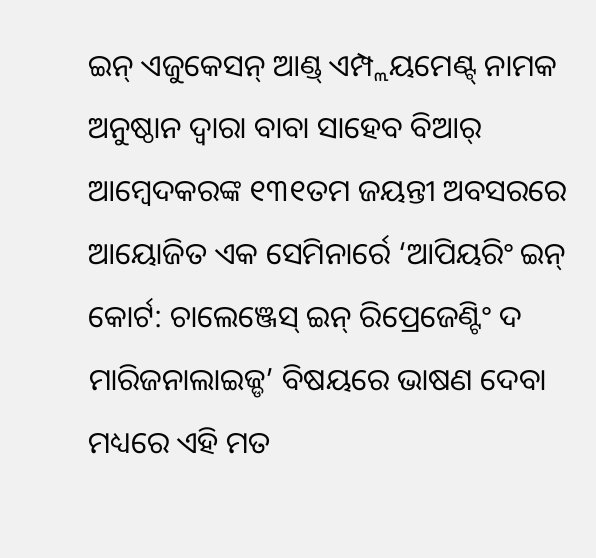ଇନ୍ ଏଜୁକେସନ୍ ଆଣ୍ଡ୍ ଏମ୍ପ୍ଲୟମେଣ୍ଟ୍ ନାମକ ଅନୁଷ୍ଠାନ ଦ୍ୱାରା ବାବା ସାହେବ ବିଆର୍ ଆମ୍ବେଦକରଙ୍କ ୧୩୧ତମ ଜୟନ୍ତୀ ଅବସରରେ ଆୟୋଜିତ ଏକ ସେମିନାର୍ରେ ‘ଆପିୟରିଂ ଇନ୍ କୋର୍ଟ: ଚାଲେଞ୍ଜେସ୍ ଇନ୍ ରିପ୍ରେଜେଣ୍ଟିଂ ଦ ମାରିଜନାଲାଇଜ୍ଡ’ ବିଷୟରେ ଭାଷଣ ଦେବା ମଧ୍ୟରେ ଏହି ମତ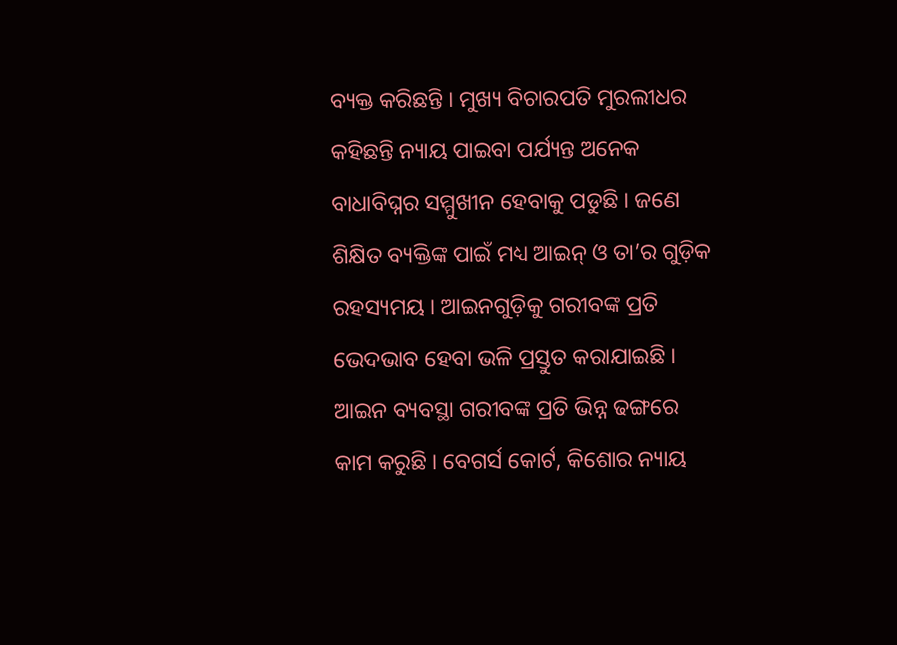ବ୍ୟକ୍ତ କରିଛନ୍ତି । ମୁଖ୍ୟ ବିଚାରପତି ମୁରଲୀଧର କହିଛନ୍ତି ନ୍ୟାୟ ପାଇବା ପର୍ଯ୍ୟନ୍ତ ଅନେକ ବାଧାବିଘ୍ନର ସମ୍ମୁଖୀନ ହେବାକୁ ପଡୁଛି । ଜଣେ ଶିକ୍ଷିତ ବ୍ୟକ୍ତିଙ୍କ ପାଇଁ ମଧ୍ୟ ଆଇନ୍ ଓ ତା’ର ଗୁଡ଼ିକ ରହସ୍ୟମୟ । ଆଇନଗୁଡ଼ିକୁ ଗରୀବଙ୍କ ପ୍ରତି ଭେଦଭାବ ହେବା ଭଳି ପ୍ରସ୍ତୁତ କରାଯାଇଛି । ଆଇନ ବ୍ୟବସ୍ଥା ଗରୀବଙ୍କ ପ୍ରତି ଭିନ୍ନ ଢଙ୍ଗରେ କାମ କରୁଛି । ବେଗର୍ସ କୋର୍ଟ, କିଶୋର ନ୍ୟାୟ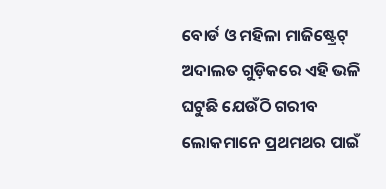ବୋର୍ଡ ଓ ମହିଳା ମାଜିଷ୍ଟ୍ରେଟ୍ ଅଦାଲତ ଗୁଡ଼ିକରେ ଏହି ଭଳି ଘଟୁଛି ଯେଉଁଠି ଗରୀବ ଲୋକମାନେ ପ୍ରଥମଥର ପାଇଁ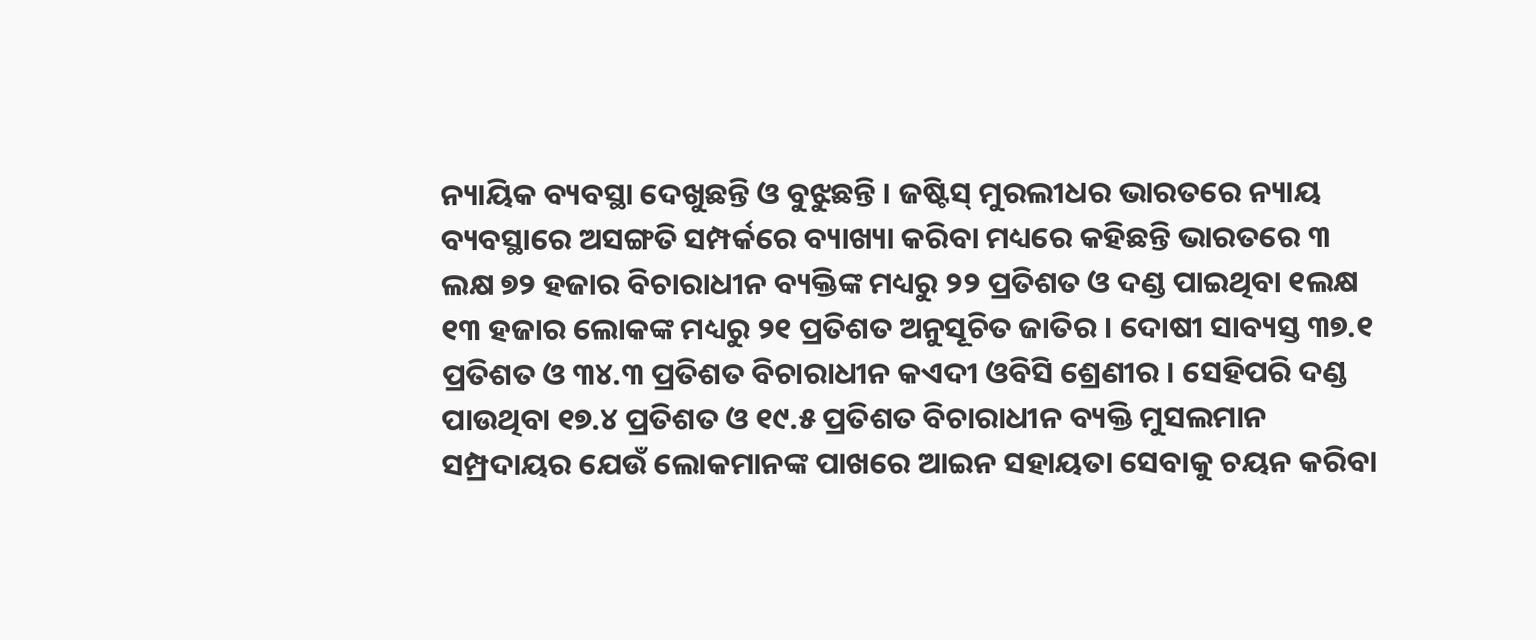ନ୍ୟାୟିକ ବ୍ୟବସ୍ଥା ଦେଖୁଛନ୍ତି ଓ ବୁଝୁଛନ୍ତି । ଜଷ୍ଟିସ୍ ମୁରଲୀଧର ଭାରତରେ ନ୍ୟାୟ ବ୍ୟବସ୍ଥାରେ ଅସଙ୍ଗତି ସମ୍ପର୍କରେ ବ୍ୟାଖ୍ୟା କରିବା ମଧ୍ୟରେ କହିଛନ୍ତି ଭାରତରେ ୩ ଲକ୍ଷ ୭୨ ହଜାର ବିଚାରାଧୀନ ବ୍ୟକ୍ତିଙ୍କ ମଧ୍ୟରୁ ୨୨ ପ୍ରତିଶତ ଓ ଦଣ୍ଡ ପାଇଥିବା ୧ଲକ୍ଷ ୧୩ ହଜାର ଲୋକଙ୍କ ମଧ୍ୟରୁ ୨୧ ପ୍ରତିଶତ ଅନୁସୂଚିତ ଜାତିର । ଦୋଷୀ ସାବ୍ୟସ୍ତ ୩୭.୧ ପ୍ରତିଶତ ଓ ୩୪.୩ ପ୍ରତିଶତ ବିଚାରାଧୀନ କଏଦୀ ଓବିସି ଶ୍ରେଣୀର । ସେହିପରି ଦଣ୍ଡ ପାଉଥିବା ୧୭.୪ ପ୍ରତିଶତ ଓ ୧୯.୫ ପ୍ରତିଶତ ବିଚାରାଧୀନ ବ୍ୟକ୍ତି ମୁସଲମାନ ସମ୍ପ୍ରଦାୟର ଯେଉଁ ଲୋକମାନଙ୍କ ପାଖରେ ଆଇନ ସହାୟତା ସେବାକୁ ଚୟନ କରିବା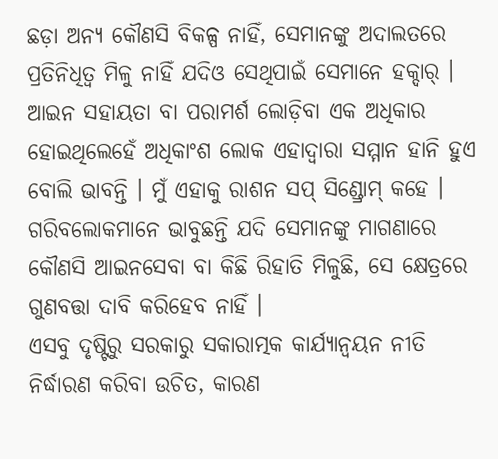ଛଡ଼ା ଅନ୍ୟ କୌଣସି ବିକଳ୍ପ ନାହିଁ, ସେମାନଙ୍କୁ ଅଦାଲତରେ ପ୍ରତିନିଧିତ୍ୱ ମିଳୁ ନାହିଁ ଯଦିଓ ସେଥିପାଇଁ ସେମାନେ ହକ୍ଦାର୍ । ଆଇନ ସହାୟତା ବା ପରାମର୍ଶ ଲୋଡ଼ିବା ଏକ ଅଧିକାର ହୋଇଥିଲେହେଁ ଅଧିକାଂଶ ଲୋକ ଏହାଦ୍ୱାରା ସମ୍ମାନ ହାନି ହୁଏ ବୋଲି ଭାବନ୍ତି । ମୁଁ ଏହାକୁ ରାଶନ ସପ୍ ସିଣ୍ଡ୍ରୋମ୍ କହେ । ଗରିବଲୋକମାନେ ଭାବୁଛନ୍ତି ଯଦି ସେମାନଙ୍କୁ ମାଗଣାରେ କୌଣସି ଆଇନସେବା ବା କିଛି ରିହାତି ମିଳୁଛି, ସେ କ୍ଷେତ୍ରରେ ଗୁଣବତ୍ତା ଦାବି କରିହେବ ନାହିଁ ।
ଏସବୁ ଦୃଷ୍ଟିରୁ ସରକାରୁ ସକାରାତ୍ମକ କାର୍ଯ୍ୟାନ୍ୱୟନ ନୀତି ନିର୍ଦ୍ଧାରଣ କରିବା ଉଚିତ, କାରଣ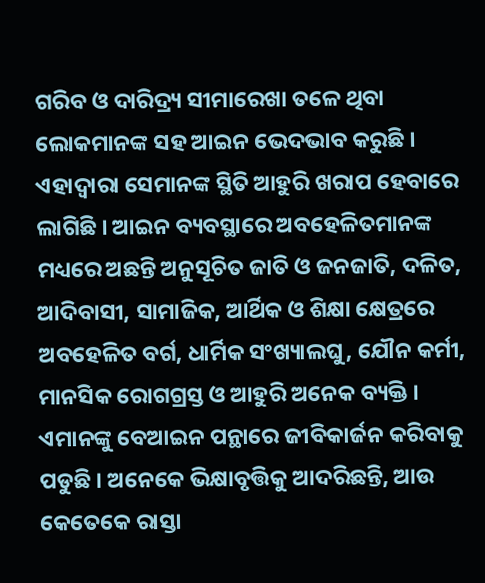ଗରିବ ଓ ଦାରିଦ୍ର୍ୟ ସୀମାରେଖା ତଳେ ଥିବା ଲୋକମାନଙ୍କ ସହ ଆଇନ ଭେଦଭାବ କରୁଛି । ଏହାଦ୍ୱାରା ସେମାନଙ୍କ ସ୍ଥିତି ଆହୁରି ଖରାପ ହେବାରେ ଲାଗିଛି । ଆଇନ ବ୍ୟବସ୍ଥାରେ ଅବହେଳିତମାନଙ୍କ ମଧ୍ୟରେ ଅଛନ୍ତି ଅନୁସୂଚିତ ଜାତି ଓ ଜନଜାତି, ଦଳିତ, ଆଦିବାସୀ, ସାମାଜିକ, ଆର୍ଥିକ ଓ ଶିକ୍ଷା କ୍ଷେତ୍ରରେ ଅବହେଳିତ ବର୍ଗ, ଧାର୍ମିକ ସଂଖ୍ୟାଲଘୁ, ଯୌନ କର୍ମୀ, ମାନସିକ ରୋଗଗ୍ରସ୍ତ ଓ ଆହୁରି ଅନେକ ବ୍ୟକ୍ତି । ଏମାନଙ୍କୁ ବେଆଇନ ପନ୍ଥାରେ ଜୀବିକାର୍ଜନ କରିବାକୁ ପଡୁଛି । ଅନେକେ ଭିକ୍ଷାବୃତ୍ତିକୁ ଆଦରିଛନ୍ତି, ଆଉ କେତେକେ ରାସ୍ତା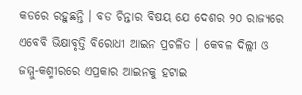କଡରେ ରହୁଛନ୍ତି । ବଡ ଚିନ୍ତାର ବିଷୟ ଯେ ଦେଶର ୨୦ ରାଜ୍ୟରେ ଏବେବି ଭିକ୍ଷାବୃତ୍ତି ବିରୋଧୀ ଆଇନ ପ୍ରଚଳିତ । କେବଳ ଦିଲ୍ଲୀ ଓ ଜମ୍ମୁ-କଶ୍ମୀରରେ ଏପ୍ରକାର ଆଇନକୁ ହଟାଇ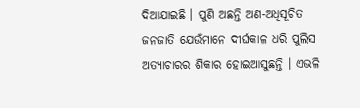ଦିଆଯାଇଛି । ପୁଣି ଅଛନ୍ତି ଅଣ-ଅଧିସୂଚିତ ଜନଜାତି ଯେଉଁମାନେ ଦୀର୍ଘକାଳ ଧରି ପୁଲିସ ଅତ୍ୟାଚାରର ଶିକାର ହୋଇଆସୁଛନ୍ତି । ଏଭଳି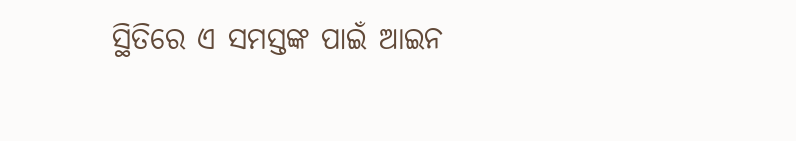ସ୍ଥିତିରେ ଏ ସମସ୍ତଙ୍କ ପାଇଁ ଆଇନ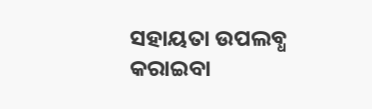ସହାୟତା ଉପଲବ୍ଧ କରାଇବା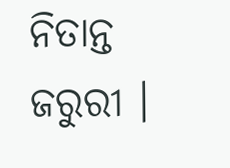ନିତାନ୍ତ ଜରୁରୀ ।